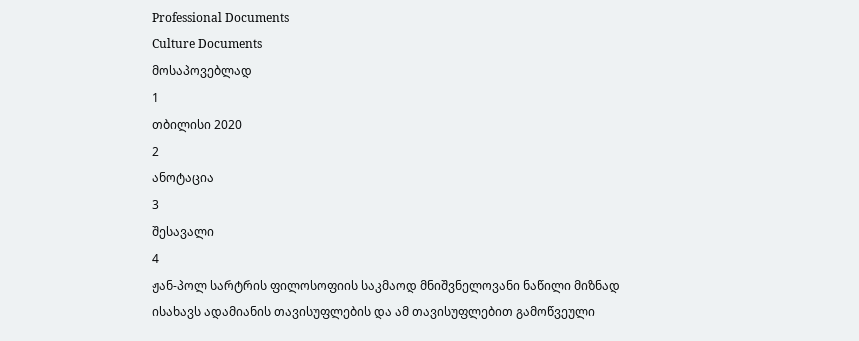Professional Documents
Culture Documents
მოსაპოვებლად
1
თბილისი 2020
2
ანოტაცია
3
შესავალი
4
ჟან-პოლ სარტრის ფილოსოფიის საკმაოდ მნიშვნელოვანი ნაწილი მიზნად
ისახავს ადამიანის თავისუფლების და ამ თავისუფლებით გამოწვეული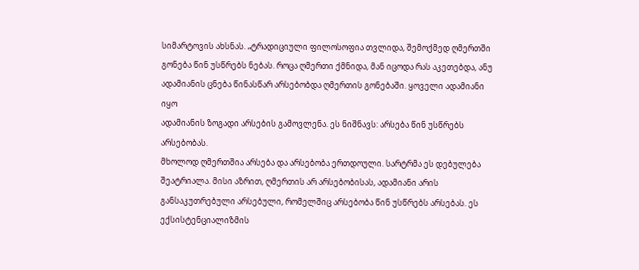სიმარტოვის ახსნას. „ტრადიციული ფილოსოფია თვლიდა, შემოქმედ ღმერთში
გონება წინ უსწრებს ნებას. როცა ღმერთი ქმნიდა, მან იცოდა რას აკეთებდა, ანუ
ადამიანის ცნება წინასწარ არსებობდა ღმერთის გონებაში. ყოველი ადამიანი იყო
ადამიანის ზოგადი არსების გამოვლენა. ეს ნიშნავს: არსება წინ უსწრებს არსებობას.
მხოლოდ ღმერთშია არსება და არსებობა ერთდოული. სარტრმა ეს დებულება
შეატრიალა. მისი აზრით, ღმერთის არ არსებობისას, ადამიანი არის
განსაკუთრებული არსებული, რომელშიც არსებობა წინ უსწრებს არსებას. ეს
ექსისტენციალიზმის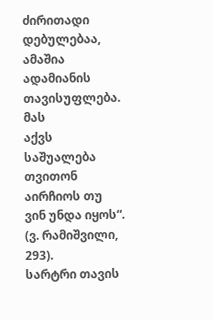ძირითადი დებულებაა, ამაშია ადამიანის თავისუფლება. მას
აქვს საშუალება თვითონ აირჩიოს თუ ვინ უნდა იყოს“. (ვ. რამიშვილი, 293).
სარტრი თავის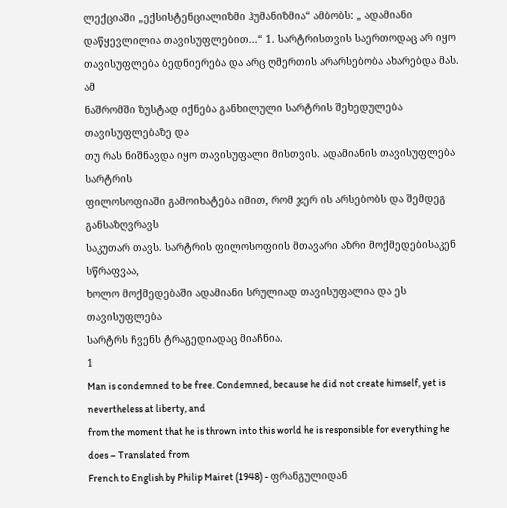ლექციაში „ექსისტენციალიზმი ჰუმანიზმია“ ამბობს: „ ადამიანი
დაწყევლილია თავისუფლებით...“ 1. სარტრისთვის საერთოდაც არ იყო
თავისუფლება ბედნიერება და არც ღმერთის არარსებობა ახარებდა მას. ამ
ნაშრომში ზუსტად იქნება განხილული სარტრის შეხედულება თავისუფლებაზე და
თუ რას ნიშნავდა იყო თავისუფალი მისთვის. ადამიანის თავისუფლება სარტრის
ფილოსოფიაში გამოიხატება იმით, რომ ჯერ ის არსებობს და შემდეგ განსაზღვრავს
საკუთარ თავს. სარტრის ფილოსოფიის მთავარი აზრი მოქმედებისაკენ სწრაფვაა,
ხოლო მოქმედებაში ადამიანი სრულიად თავისუფალია და ეს თავისუფლება
სარტრს ჩვენს ტრაგედიადაც მიაჩნია.
1
Man is condemned to be free. Condemned, because he did not create himself, yet is nevertheless at liberty, and
from the moment that he is thrown into this world he is responsible for everything he does – Translated from
French to English by Philip Mairet (1948) - ფრანგულიდან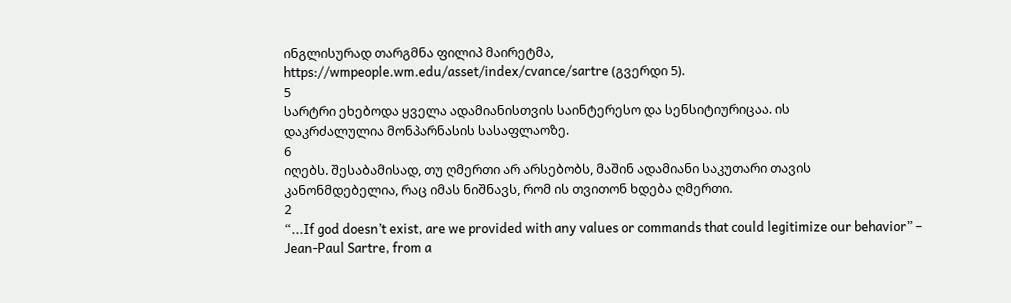ინგლისურად თარგმნა ფილიპ მაირეტმა,
https://wmpeople.wm.edu/asset/index/cvance/sartre (გვერდი 5).
5
სარტრი ეხებოდა ყველა ადამიანისთვის საინტერესო და სენსიტიურიცაა. ის
დაკრძალულია მონპარნასის სასაფლაოზე.
6
იღებს. შესაბამისად, თუ ღმერთი არ არსებობს, მაშინ ადამიანი საკუთარი თავის
კანონმდებელია, რაც იმას ნიშნავს, რომ ის თვითონ ხდება ღმერთი.
2
“...If god doesn’t exist, are we provided with any values or commands that could legitimize our behavior” –
Jean-Paul Sartre, from a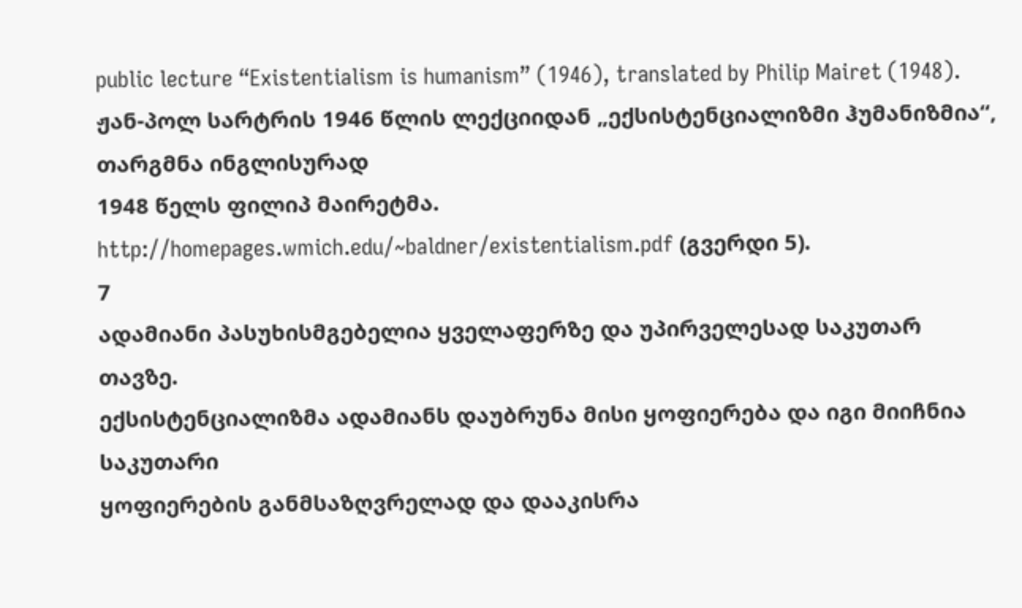public lecture “Existentialism is humanism” (1946), translated by Philip Mairet (1948).
ჟან-პოლ სარტრის 1946 წლის ლექციიდან „ექსისტენციალიზმი ჰუმანიზმია“, თარგმნა ინგლისურად
1948 წელს ფილიპ მაირეტმა. http://homepages.wmich.edu/~baldner/existentialism.pdf (გვერდი 5).
7
ადამიანი პასუხისმგებელია ყველაფერზე და უპირველესად საკუთარ თავზე.
ექსისტენციალიზმა ადამიანს დაუბრუნა მისი ყოფიერება და იგი მიიჩნია საკუთარი
ყოფიერების განმსაზღვრელად და დააკისრა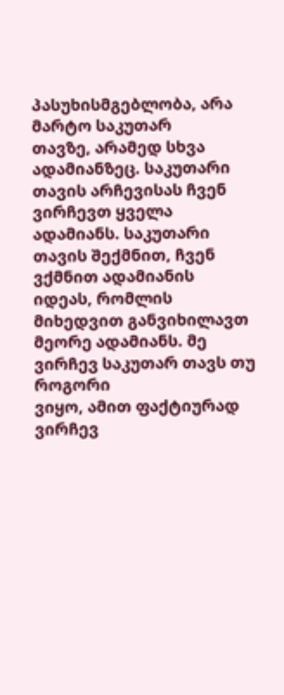პასუხისმგებლობა, არა მარტო საკუთარ
თავზე, არამედ სხვა ადამიანზეც. საკუთარი თავის არჩევისას ჩვენ ვირჩევთ ყველა
ადამიანს. საკუთარი თავის შექმნით, ჩვენ ვქმნით ადამიანის იდეას, რომლის
მიხედვით განვიხილავთ მეორე ადამიანს. მე ვირჩევ საკუთარ თავს თუ როგორი
ვიყო, ამით ფაქტიურად ვირჩევ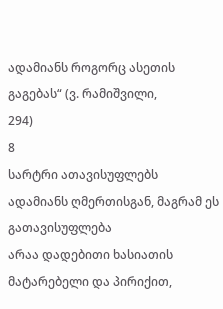ადამიანს როგორც ასეთის გაგებას“ (ვ. რამიშვილი,
294)
8
სარტრი ათავისუფლებს ადამიანს ღმერთისგან, მაგრამ ეს გათავისუფლება
არაა დადებითი ხასიათის მატარებელი და პირიქით,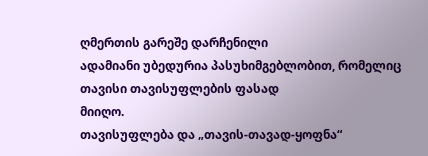ღმერთის გარეშე დარჩენილი
ადამიანი უბედურია პასუხიმგებლობით, რომელიც თავისი თავისუფლების ფასად
მიიღო.
თავისუფლება და „თავის-თავად-ყოფნა“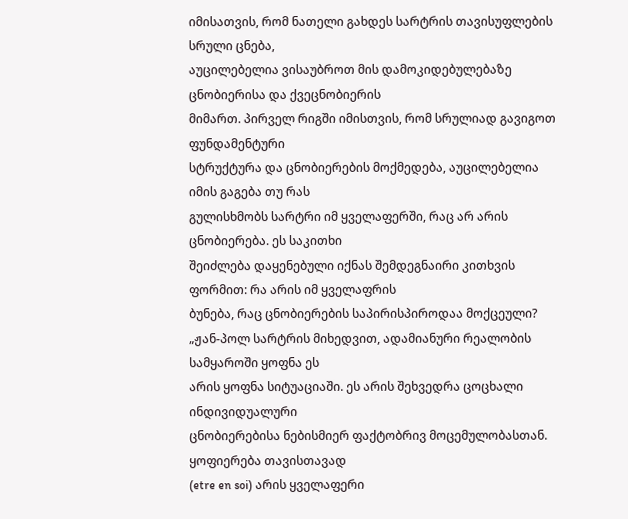იმისათვის, რომ ნათელი გახდეს სარტრის თავისუფლების სრული ცნება,
აუცილებელია ვისაუბროთ მის დამოკიდებულებაზე ცნობიერისა და ქვეცნობიერის
მიმართ. პირველ რიგში იმისთვის, რომ სრულიად გავიგოთ ფუნდამენტური
სტრუქტურა და ცნობიერების მოქმედება, აუცილებელია იმის გაგება თუ რას
გულისხმობს სარტრი იმ ყველაფერში, რაც არ არის ცნობიერება. ეს საკითხი
შეიძლება დაყენებული იქნას შემდეგნაირი კითხვის ფორმით: რა არის იმ ყველაფრის
ბუნება, რაც ცნობიერების საპირისპიროდაა მოქცეული?
„ჟან-პოლ სარტრის მიხედვით, ადამიანური რეალობის სამყაროში ყოფნა ეს
არის ყოფნა სიტუაციაში. ეს არის შეხვედრა ცოცხალი ინდივიდუალური
ცნობიერებისა ნებისმიერ ფაქტობრივ მოცემულობასთან. ყოფიერება თავისთავად
(etre en soi) არის ყველაფერი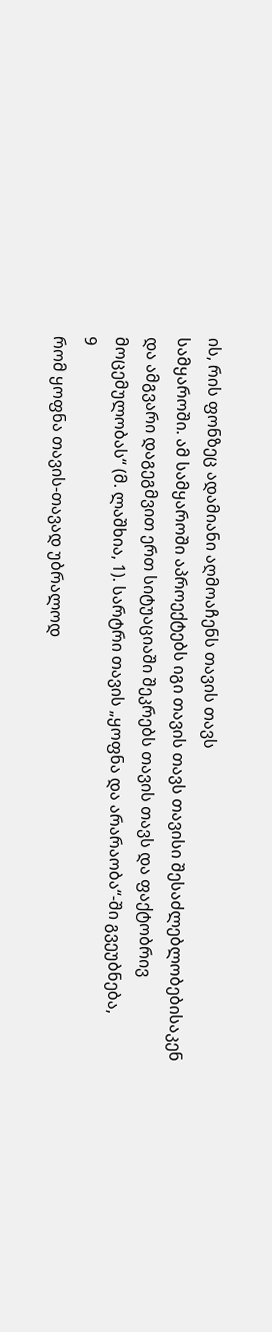ის, რის ფონზეც ადამიანი აღმოაჩენს თავის თავს
სამყაროში. ამ სამყაროში აპროექტებს იგი თავის თავს თავისი შესაძლებლობებისაკენ
და ამგვარი დაგეგმვით ერთ სიტუაციაში შეკრებს თავის თავს და ფაქტობრივ
მოცემულობას“ (მ. ლაშხია, 1). სარტრი თავის „ყოფნა და არარაობა“-ში გვეუბნება,
9
რომ ყოფნა თავის-თავად უბრალოდ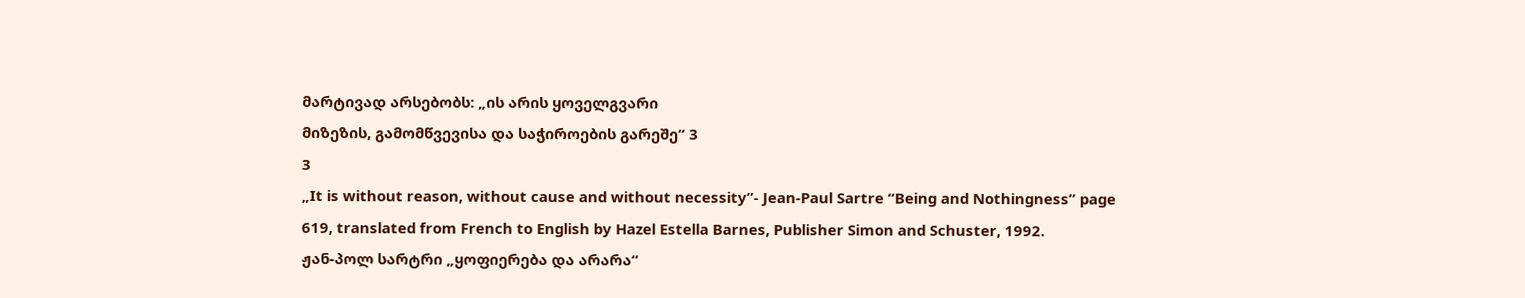მარტივად არსებობს: „ის არის ყოველგვარი
მიზეზის, გამომწვევისა და საჭიროების გარეშე“ 3
3
„It is without reason, without cause and without necessity”- Jean-Paul Sartre “Being and Nothingness” page
619, translated from French to English by Hazel Estella Barnes, Publisher Simon and Schuster, 1992.
ჟან-პოლ სარტრი „ყოფიერება და არარა“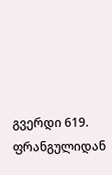გვერდი 619. ფრანგულიდან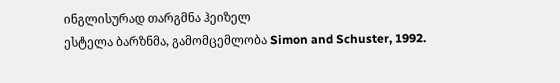ინგლისურად თარგმნა ჰეიზელ
ესტელა ბარზნმა, გამომცემლობა Simon and Schuster, 1992.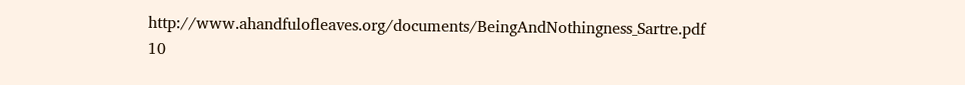http://www.ahandfulofleaves.org/documents/BeingAndNothingness_Sartre.pdf
10